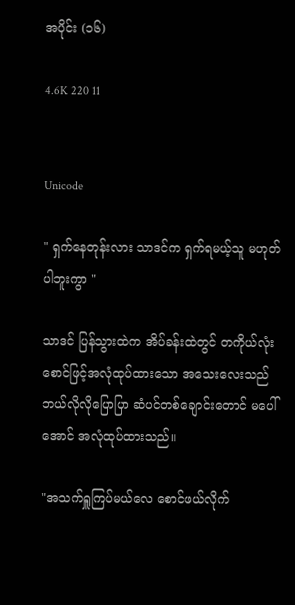အပိုင်း (၁၆)

4.6K 220 11


Unicode

" ရှက်နေတုန်းလား သာဒင်က ရှက်ရမယ့်သူ မဟုတ်ပါဘူးကွာ "

သာဒင် ပြန်သွားထဲက အိပ်ခန်းထဲတွင် တကိုယ်လုံး စောင်ဖြင့်အလုံထုပ်ထားသော အသေးလေးသည် ဘယ်လိုလိုပြောပြာ ဆံပင်တစ်ချောင်းတောင် မပေါ်အောင် အလုံထုပ်ထားသည်။

"အသက်ရှူကြပ်မယ်လေ စောင်ဖယ်လိုက်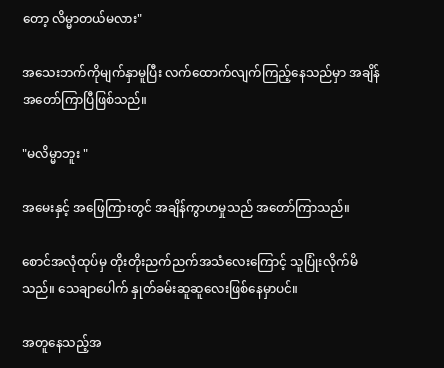တော့ လိမ္မာတယ်မလား"

အသေးဘက်ကိုမျက်နှာမူပြီး လက်ထောက်လျက်ကြည့်နေသည်မှာ အချိန်အတော်ကြာပြီဖြစ်သည်။

"မလိမ္မာဘူး "

အမေးနှင့် အဖြေကြားတွင် အချိန်ကွာဟမှုသည် အတော်ကြာသည်။

စောင်အလုံထုပ်မှ တိုးတိုးညက်ညက်အသံလေးကြောင့် သူပြုံးလိုက်မိသည်။ သေချာပေါက် နှုတ်ခမ်းဆူဆူလေးဖြစ်နေမှာပင်။

အတူနေသည့်အ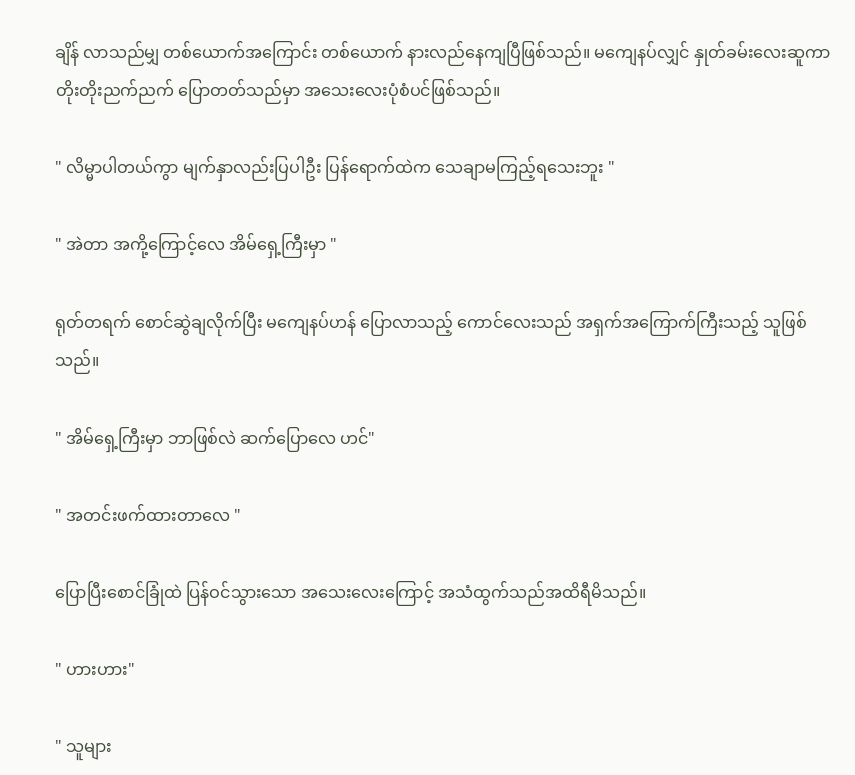ချိန် လာသည်မျှ တစ်ယောက်အကြောင်း တစ်ယောက် နားလည်နေကျပြီဖြစ်သည်။ မကျေနပ်လျှင် နှုတ်ခမ်းလေးဆူကာ တိုးတိုးညက်ညက် ပြောတတ်သည်မှာ အသေးလေးပုံစံပင်ဖြစ်သည်။

" လိမ္မာပါတယ်ကွာ မျက်နှာလည်းပြပါဦး ပြန်ရောက်ထဲက သေချာမကြည့်ရသေးဘူး "

" အဲတာ အကို့ကြောင့်လေ အိမ်ရှေ့ကြီးမှာ "

ရုတ်တရက် စောင်ဆွဲချလိုက်ပြီး မကျေနပ်ဟန် ပြောလာသည့် ကောင်လေးသည် အရှက်အကြောက်ကြီးသည့် သူဖြစ်သည်။

" အိမ်ရှေ့ကြီးမှာ ဘာဖြစ်လဲ ဆက်ပြောလေ ဟင်"

" အတင်းဖက်ထားတာလေ "

ပြောပြီးစောင်ခြုံထဲ ပြန်ဝင်သွားသော အသေးလေးကြောင့် အသံထွက်သည်အထိရီမိသည်။

" ဟားဟား"

" သူများ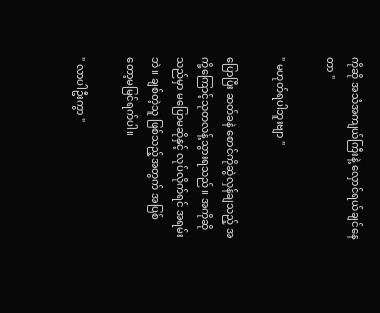ကိုဆို အသံအကျယ်ကြီးနဲ့ လှောင်ရယ်ချင်နေတာ "

" မဟုတ်ရပါဘူးဗျာ "

ပြောပြီး ဆတ်ခနဲ စောင်ကိုဆွဲလှန်ချသည့် အကို့ကြောင့်သုတလန့်သွားရသည်။ အကိုဆိုသည်မှာ မပြောမဆိုနှင့် လုပ်လိုက်ရင် အရမ်းဘဲ။ ချစ်တဲ့သူ ဖြစ်သည့်အတွက် အပြစ်တော့မမြင်ရက်ပါ။

" လာပါဦးကွာ "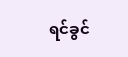ရင်ခွင်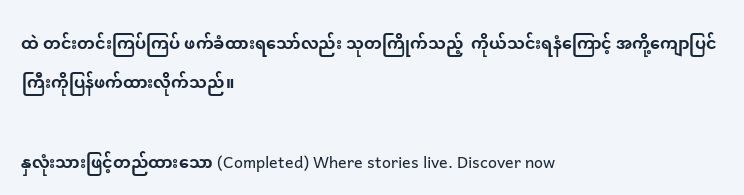ထဲ တင်းတင်းကြပ်ကြပ် ဖက်ခံထားရသော်လည်း သုတကြိုက်သည့်  ကိုယ်သင်းရနံကြောင့် အကို့ကျောပြင်ကြီးကိုပြန်ဖက်ထားလိုက်သည်။

နှလုံးသားဖြင့်တည်ထားသော (Completed) Where stories live. Discover now